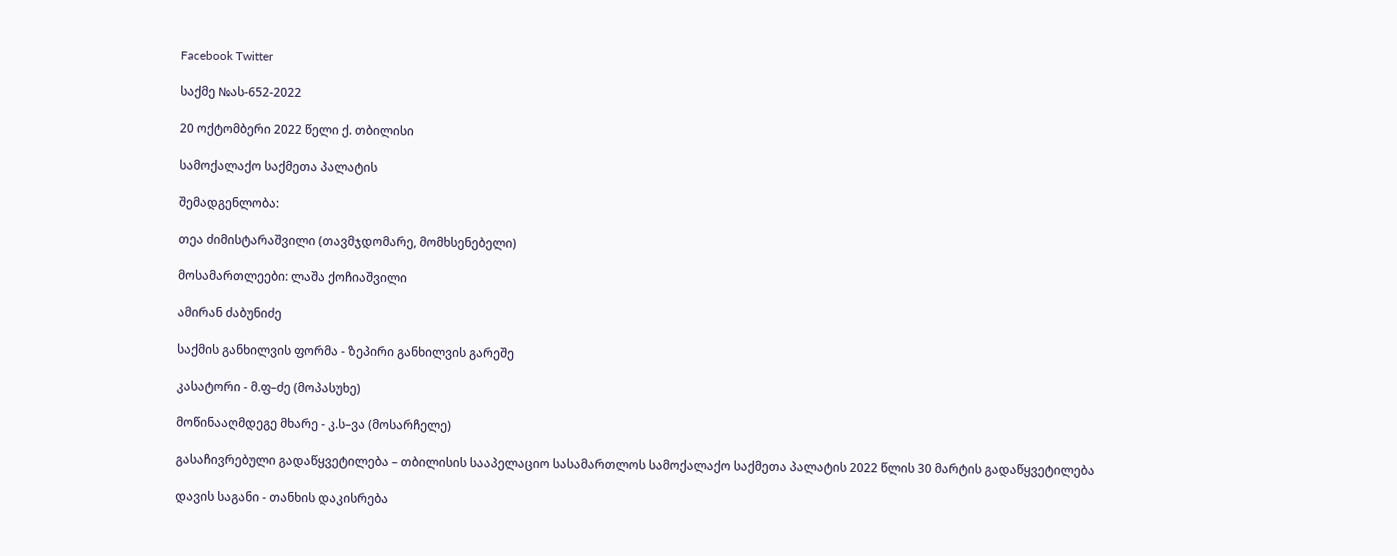Facebook Twitter

საქმე №ას-652-2022

20 ოქტომბერი 2022 წელი ქ. თბილისი

სამოქალაქო საქმეთა პალატის

შემადგენლობა:

თეა ძიმისტარაშვილი (თავმჯდომარე, მომხსენებელი)

მოსამართლეები: ლაშა ქოჩიაშვილი

ამირან ძაბუნიძე

საქმის განხილვის ფორმა - ზეპირი განხილვის გარეშე

კასატორი - მ.ფ–ძე (მოპასუხე)

მოწინააღმდეგე მხარე - კ.ს–ვა (მოსარჩელე)

გასაჩივრებული გადაწყვეტილება – თბილისის სააპელაციო სასამართლოს სამოქალაქო საქმეთა პალატის 2022 წლის 30 მარტის გადაწყვეტილება

დავის საგანი - თანხის დაკისრება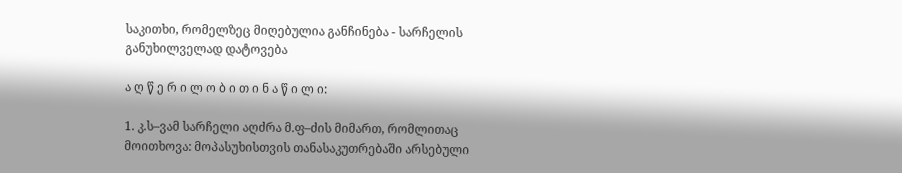საკითხი, რომელზეც მიღებულია განჩინება - სარჩელის განუხილველად დატოვება

ა ღ წ ე რ ი ლ ო ბ ი თ ი ნ ა წ ი ლ ი:

1. კ.ს–ვამ სარჩელი აღძრა მ.ფ–ძის მიმართ, რომლითაც მოითხოვა: მოპასუხისთვის თანასაკუთრებაში არსებული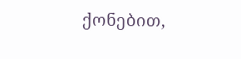ქონებით,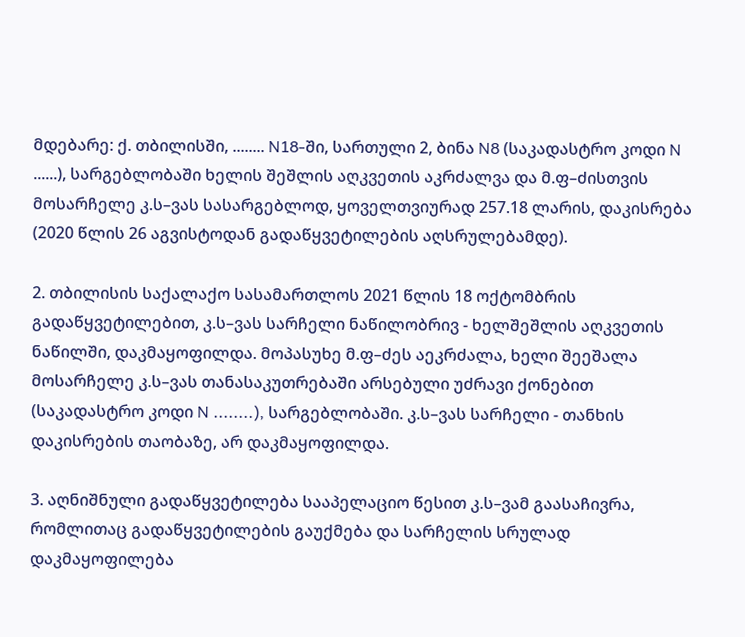მდებარე: ქ. თბილისში, ........ N18-ში, სართული 2, ბინა N8 (საკადასტრო კოდი N ......), სარგებლობაში ხელის შეშლის აღკვეთის აკრძალვა და მ.ფ–ძისთვის მოსარჩელე კ.ს–ვას სასარგებლოდ, ყოველთვიურად 257.18 ლარის, დაკისრება (2020 წლის 26 აგვისტოდან გადაწყვეტილების აღსრულებამდე).

2. თბილისის საქალაქო სასამართლოს 2021 წლის 18 ოქტომბრის გადაწყვეტილებით, კ.ს–ვას სარჩელი ნაწილობრივ - ხელშეშლის აღკვეთის ნაწილში, დაკმაყოფილდა. მოპასუხე მ.ფ–ძეს აეკრძალა, ხელი შეეშალა მოსარჩელე კ.ს–ვას თანასაკუთრებაში არსებული უძრავი ქონებით (საკადასტრო კოდი N ........), სარგებლობაში. კ.ს–ვას სარჩელი - თანხის დაკისრების თაობაზე, არ დაკმაყოფილდა.

3. აღნიშნული გადაწყვეტილება სააპელაციო წესით კ.ს–ვამ გაასაჩივრა, რომლითაც გადაწყვეტილების გაუქმება და სარჩელის სრულად დაკმაყოფილება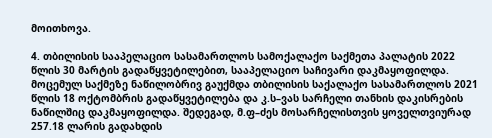მოითხოვა.

4. თბილისის სააპელაციო სასამართლოს სამოქალაქო საქმეთა პალატის 2022 წლის 30 მარტის გადაწყვეტილებით, სააპელაციო საჩივარი დაკმაყოფილდა. მოცემულ საქმეზე ნაწილობრივ გაუქმდა თბილისის საქალაქო სასამართლოს 2021 წლის 18 ოქტომბრის გადაწყვეტილება და კ.ს–ვას სარჩელი თანხის დაკისრების ნაწილშიც დაკმაყოფილდა. შედეგად, მ.ფ–ძეს მოსარჩელისთვის ყოველთვიურად 257.18 ლარის გადახდის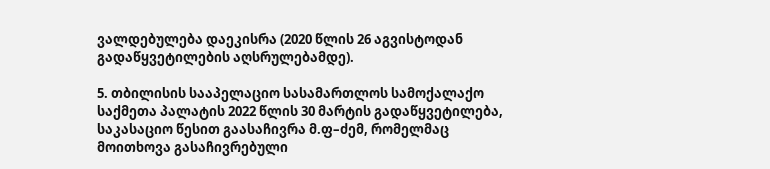ვალდებულება დაეკისრა (2020 წლის 26 აგვისტოდან გადაწყვეტილების აღსრულებამდე).

5. თბილისის სააპელაციო სასამართლოს სამოქალაქო საქმეთა პალატის 2022 წლის 30 მარტის გადაწყვეტილება, საკასაციო წესით გაასაჩივრა მ.ფ–ძემ, რომელმაც მოითხოვა გასაჩივრებული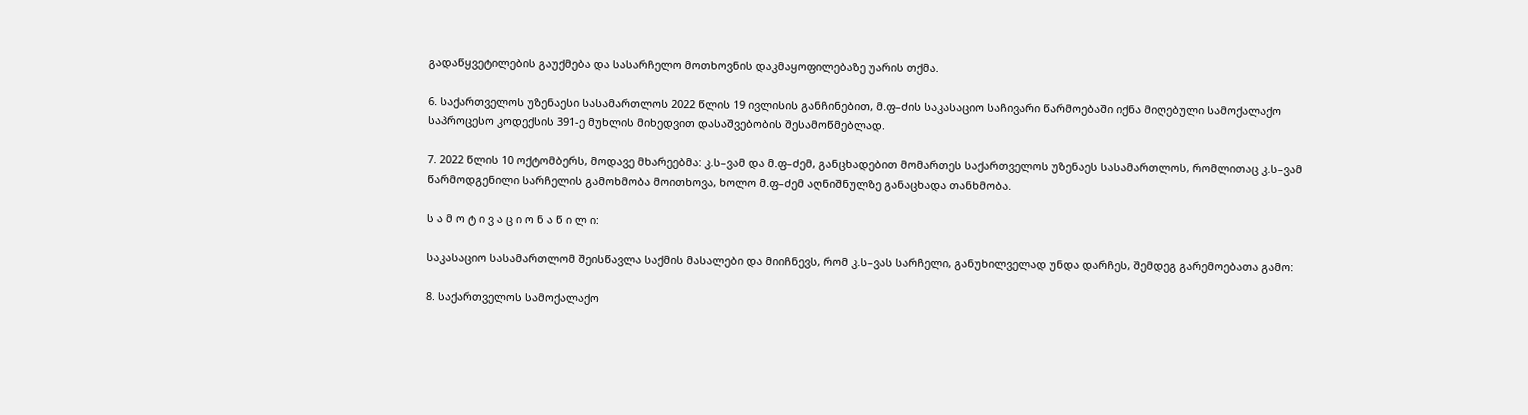გადაწყვეტილების გაუქმება და სასარჩელო მოთხოვნის დაკმაყოფილებაზე უარის თქმა.

6. საქართველოს უზენაესი სასამართლოს 2022 წლის 19 ივლისის განჩინებით, მ.ფ–ძის საკასაციო საჩივარი წარმოებაში იქნა მიღებული სამოქალაქო საპროცესო კოდექსის 391-ე მუხლის მიხედვით დასაშვებობის შესამოწმებლად.

7. 2022 წლის 10 ოქტომბერს, მოდავე მხარეებმა: კ.ს–ვამ და მ.ფ–ძემ, განცხადებით მომართეს საქართველოს უზენაეს სასამართლოს, რომლითაც კ.ს–ვამ წარმოდგენილი სარჩელის გამოხმობა მოითხოვა, ხოლო მ.ფ–ძემ აღნიშნულზე განაცხადა თანხმობა.

ს ა მ ო ტ ი ვ ა ც ი ო ნ ა წ ი ლ ი:

საკასაციო სასამართლომ შეისწავლა საქმის მასალები და მიიჩნევს, რომ კ.ს–ვას სარჩელი, განუხილველად უნდა დარჩეს, შემდეგ გარემოებათა გამო:

8. საქართველოს სამოქალაქო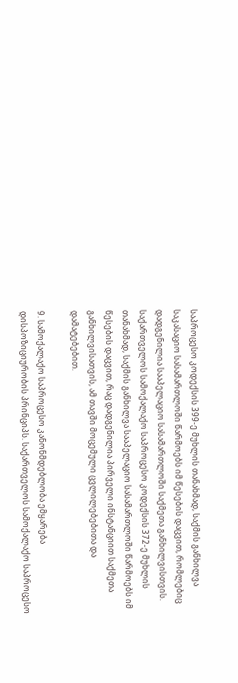საპროცესო კოდექსის 399-ე მუხლის თანახმად, საქმის განხილვა საკასაციო სასამართლოში წარმოებს იმ წესების დაცვით, რომლებიც დადგენილია სააპელაციო სასამართლოში საქმეთა განხილვისთვის. საქართველოს სამოქალაქო საპროცესო კოდექსის 372-ე მუხლის თანახმად, საქმის განხილვა სააპელაციო სასამართლოში წარმოებს იმ წესების დაცვით, რაც დადგენილია პირველი ინსტანციით საქმეთა განხილვისათვის, ამ თავში მოცემული ცვლილებებითა და დამატებებით.

9. სამოქალაქო საპროცესო კანონმდებლობა ემყარება დისპოზიციურობის პრინციპს. საქართველოს სამოქალაქო საპროცესო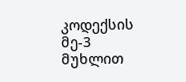კოდექსის მე-3 მუხლით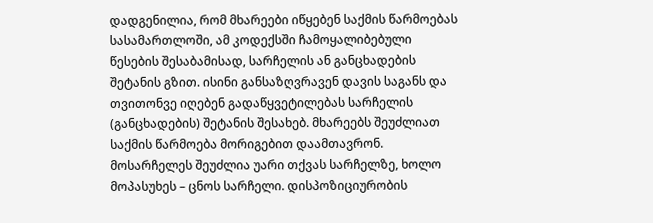დადგენილია, რომ მხარეები იწყებენ საქმის წარმოებას სასამართლოში, ამ კოდექსში ჩამოყალიბებული წესების შესაბამისად, სარჩელის ან განცხადების შეტანის გზით. ისინი განსაზღვრავენ დავის საგანს და თვითონვე იღებენ გადაწყვეტილებას სარჩელის (განცხადების) შეტანის შესახებ. მხარეებს შეუძლიათ საქმის წარმოება მორიგებით დაამთავრონ. მოსარჩელეს შეუძლია უარი თქვას სარჩელზე, ხოლო მოპასუხეს – ცნოს სარჩელი. დისპოზიციურობის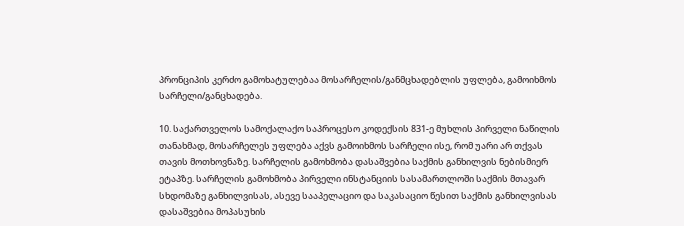პრონციპის კერძო გამოხატულებაა მოსარჩელის/განმცხადებლის უფლება, გამოიხმოს სარჩელი/განცხადება.

10. საქართველოს სამოქალაქო საპროცესო კოდექსის 831-ე მუხლის პირველი ნაწილის თანახმად, მოსარჩელეს უფლება აქვს გამოიხმოს სარჩელი ისე, რომ უარი არ თქვას თავის მოთხოვნაზე. სარჩელის გამოხმობა დასაშვებია საქმის განხილვის ნებისმიერ ეტაპზე. სარჩელის გამოხმობა პირველი ინსტანციის სასამართლოში საქმის მთავარ სხდომაზე განხილვისას, ასევე სააპელაციო და საკასაციო წესით საქმის განხილვისას დასაშვებია მოპასუხის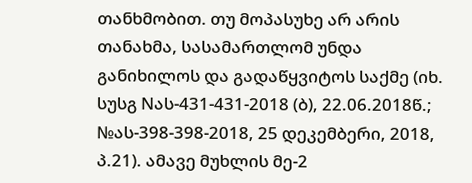თანხმობით. თუ მოპასუხე არ არის თანახმა, სასამართლომ უნდა განიხილოს და გადაწყვიტოს საქმე (იხ. სუსგ Nას-431-431-2018 (ბ), 22.06.2018წ.; №ას-398-398-2018, 25 დეკემბერი, 2018, პ.21). ამავე მუხლის მე-2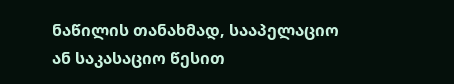ნაწილის თანახმად, სააპელაციო ან საკასაციო წესით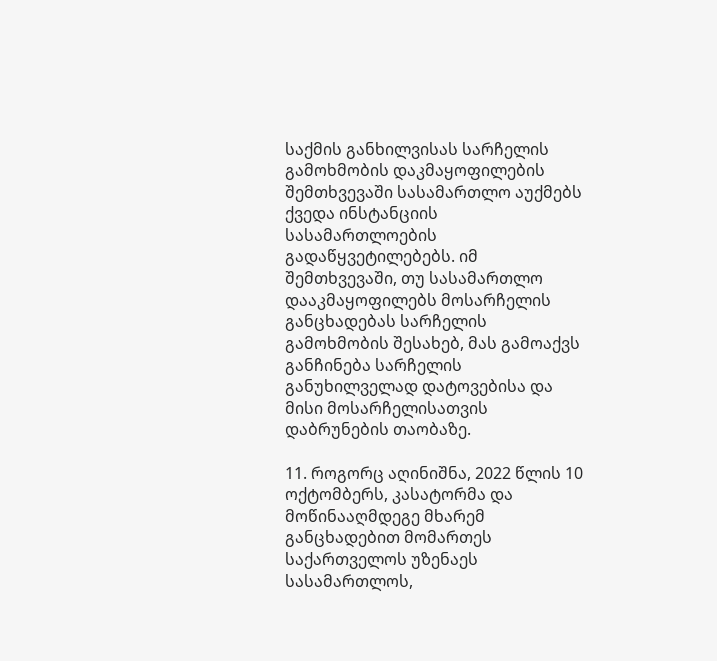საქმის განხილვისას სარჩელის გამოხმობის დაკმაყოფილების შემთხვევაში სასამართლო აუქმებს ქვედა ინსტანციის სასამართლოების გადაწყვეტილებებს. იმ შემთხვევაში, თუ სასამართლო დააკმაყოფილებს მოსარჩელის განცხადებას სარჩელის გამოხმობის შესახებ, მას გამოაქვს განჩინება სარჩელის განუხილველად დატოვებისა და მისი მოსარჩელისათვის დაბრუნების თაობაზე.

11. როგორც აღინიშნა, 2022 წლის 10 ოქტომბერს, კასატორმა და მოწინააღმდეგე მხარემ განცხადებით მომართეს საქართველოს უზენაეს სასამართლოს,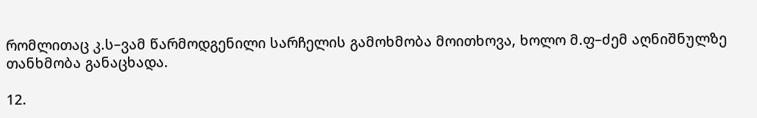რომლითაც კ.ს–ვამ წარმოდგენილი სარჩელის გამოხმობა მოითხოვა, ხოლო მ.ფ–ძემ აღნიშნულზე თანხმობა განაცხადა.

12.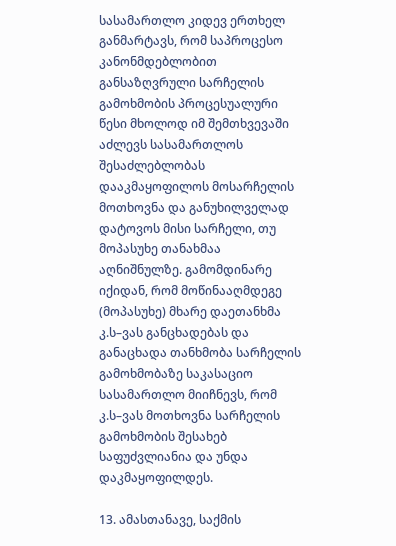სასამართლო კიდევ ერთხელ განმარტავს, რომ საპროცესო კანონმდებლობით განსაზღვრული სარჩელის გამოხმობის პროცესუალური წესი მხოლოდ იმ შემთხვევაში აძლევს სასამართლოს შესაძლებლობას დააკმაყოფილოს მოსარჩელის მოთხოვნა და განუხილველად დატოვოს მისი სარჩელი, თუ მოპასუხე თანახმაა აღნიშნულზე. გამომდინარე იქიდან, რომ მოწინააღმდეგე (მოპასუხე) მხარე დაეთანხმა კ.ს–ვას განცხადებას და განაცხადა თანხმობა სარჩელის გამოხმობაზე საკასაციო სასამართლო მიიჩნევს, რომ კ.ს–ვას მოთხოვნა სარჩელის გამოხმობის შესახებ საფუძვლიანია და უნდა დაკმაყოფილდეს.

13. ამასთანავე, საქმის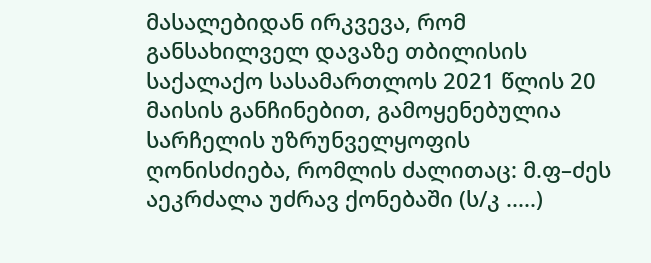მასალებიდან ირკვევა, რომ განსახილველ დავაზე თბილისის საქალაქო სასამართლოს 2021 წლის 20 მაისის განჩინებით, გამოყენებულია სარჩელის უზრუნველყოფის ღონისძიება, რომლის ძალითაც: მ.ფ–ძეს აეკრძალა უძრავ ქონებაში (ს/კ .....)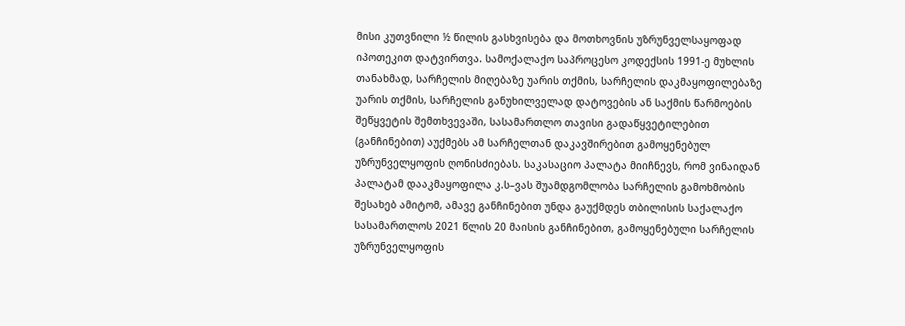მისი კუთვნილი ½ წილის გასხვისება და მოთხოვნის უზრუნველსაყოფად იპოთეკით დატვირთვა. სამოქალაქო საპროცესო კოდექსის 1991-ე მუხლის თანახმად, სარჩელის მიღებაზე უარის თქმის, სარჩელის დაკმაყოფილებაზე უარის თქმის, სარჩელის განუხილველად დატოვების ან საქმის წარმოების შეწყვეტის შემთხვევაში, სასამართლო თავისი გადაწყვეტილებით (განჩინებით) აუქმებს ამ სარჩელთან დაკავშირებით გამოყენებულ უზრუნველყოფის ღონისძიებას. საკასაციო პალატა მიიჩნევს, რომ ვინაიდან პალატამ დააკმაყოფილა კ.ს–ვას შუამდგომლობა სარჩელის გამოხმობის შესახებ ამიტომ, ამავე განჩინებით უნდა გაუქმდეს თბილისის საქალაქო სასამართლოს 2021 წლის 20 მაისის განჩინებით, გამოყენებული სარჩელის უზრუნველყოფის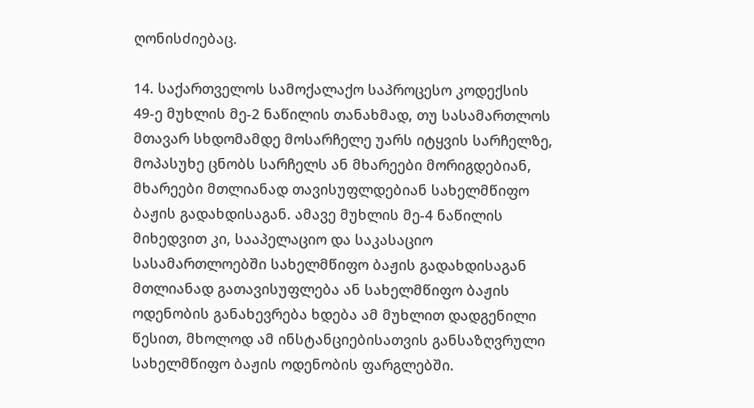ღონისძიებაც.

14. საქართველოს სამოქალაქო საპროცესო კოდექსის 49-ე მუხლის მე-2 ნაწილის თანახმად, თუ სასამართლოს მთავარ სხდომამდე მოსარჩელე უარს იტყვის სარჩელზე, მოპასუხე ცნობს სარჩელს ან მხარეები მორიგდებიან, მხარეები მთლიანად თავისუფლდებიან სახელმწიფო ბაჟის გადახდისაგან. ამავე მუხლის მე-4 ნაწილის მიხედვით კი, სააპელაციო და საკასაციო სასამართლოებში სახელმწიფო ბაჟის გადახდისაგან მთლიანად გათავისუფლება ან სახელმწიფო ბაჟის ოდენობის განახევრება ხდება ამ მუხლით დადგენილი წესით, მხოლოდ ამ ინსტანციებისათვის განსაზღვრული სახელმწიფო ბაჟის ოდენობის ფარგლებში.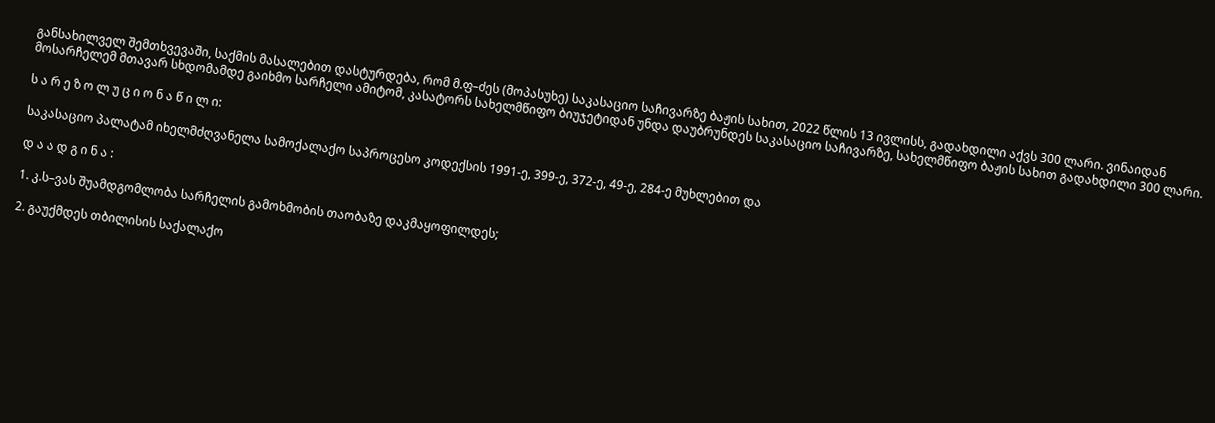განსახილველ შემთხვევაში, საქმის მასალებით დასტურდება, რომ მ.ფ–ძეს (მოპასუხე) საკასაციო საჩივარზე ბაჟის სახით, 2022 წლის 13 ივლისს, გადახდილი აქვს 300 ლარი. ვინაიდან მოსარჩელემ მთავარ სხდომამდე გაიხმო სარჩელი ამიტომ, კასატორს სახელმწიფო ბიუჯეტიდან უნდა დაუბრუნდეს საკასაციო საჩივარზე, სახელმწიფო ბაჟის სახით გადახდილი 300 ლარი.

ს ა რ ე ზ ო ლ უ ც ი ო ნ ა წ ი ლ ი:

საკასაციო პალატამ იხელმძღვანელა სამოქალაქო საპროცესო კოდექსის 1991-ე, 399-ე, 372-ე, 49-ე, 284-ე მუხლებით და

დ ა ა დ გ ი ნ ა :

1. კ.ს–ვას შუამდგომლობა სარჩელის გამოხმობის თაობაზე დაკმაყოფილდეს;

2. გაუქმდეს თბილისის საქალაქო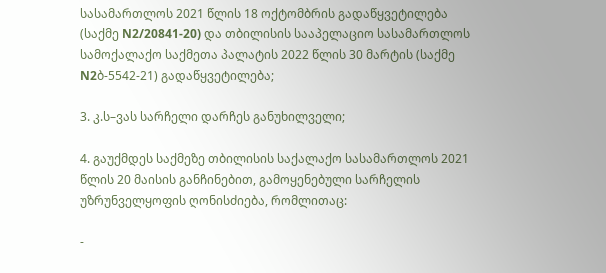სასამართლოს 2021 წლის 18 ოქტომბრის გადაწყვეტილება (საქმე N2/20841-20) და თბილისის სააპელაციო სასამართლოს სამოქალაქო საქმეთა პალატის 2022 წლის 30 მარტის (საქმე N2ბ-5542-21) გადაწყვეტილება;

3. კ.ს–ვას სარჩელი დარჩეს განუხილველი;

4. გაუქმდეს საქმეზე თბილისის საქალაქო სასამართლოს 2021 წლის 20 მაისის განჩინებით, გამოყენებული სარჩელის უზრუნველყოფის ღონისძიება, რომლითაც:

-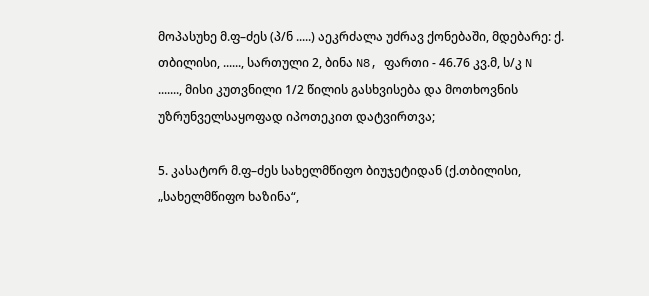მოპასუხე მ.ფ–ძეს (პ/ნ .....) აეკრძალა უძრავ ქონებაში, მდებარე: ქ. თბილისი, ......, სართული 2, ბინა N8, ფართი - 46.76 კვ.მ, ს/კ N ......., მისი კუთვნილი 1/2 წილის გასხვისება და მოთხოვნის უზრუნველსაყოფად იპოთეკით დატვირთვა;

5. კასატორ მ.ფ–ძეს სახელმწიფო ბიუჯეტიდან (ქ.თბილისი, „სახელმწიფო ხაზინა“,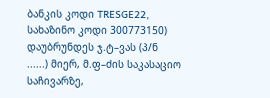ბანკის კოდი TRESGE22, სახაზინო კოდი 300773150) დაუბრუნდეს ჯ.ტ–ვას (პ/ნ ......) მიერ, მ.ფ–ძის საკასაციო საჩივარზე,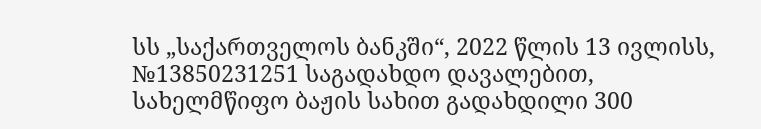სს „საქართველოს ბანკში“, 2022 წლის 13 ივლისს, №13850231251 საგადახდო დავალებით, სახელმწიფო ბაჟის სახით გადახდილი 300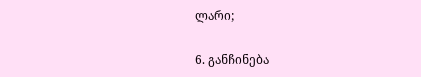ლარი;

6. განჩინება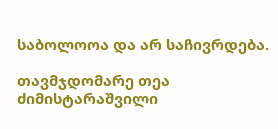საბოლოოა და არ საჩივრდება.

თავმჯდომარე თეა ძიმისტარაშვილი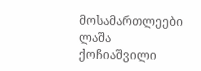მოსამართლეები ლაშა ქოჩიაშვილი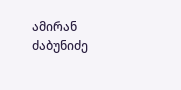ამირან ძაბუნიძე